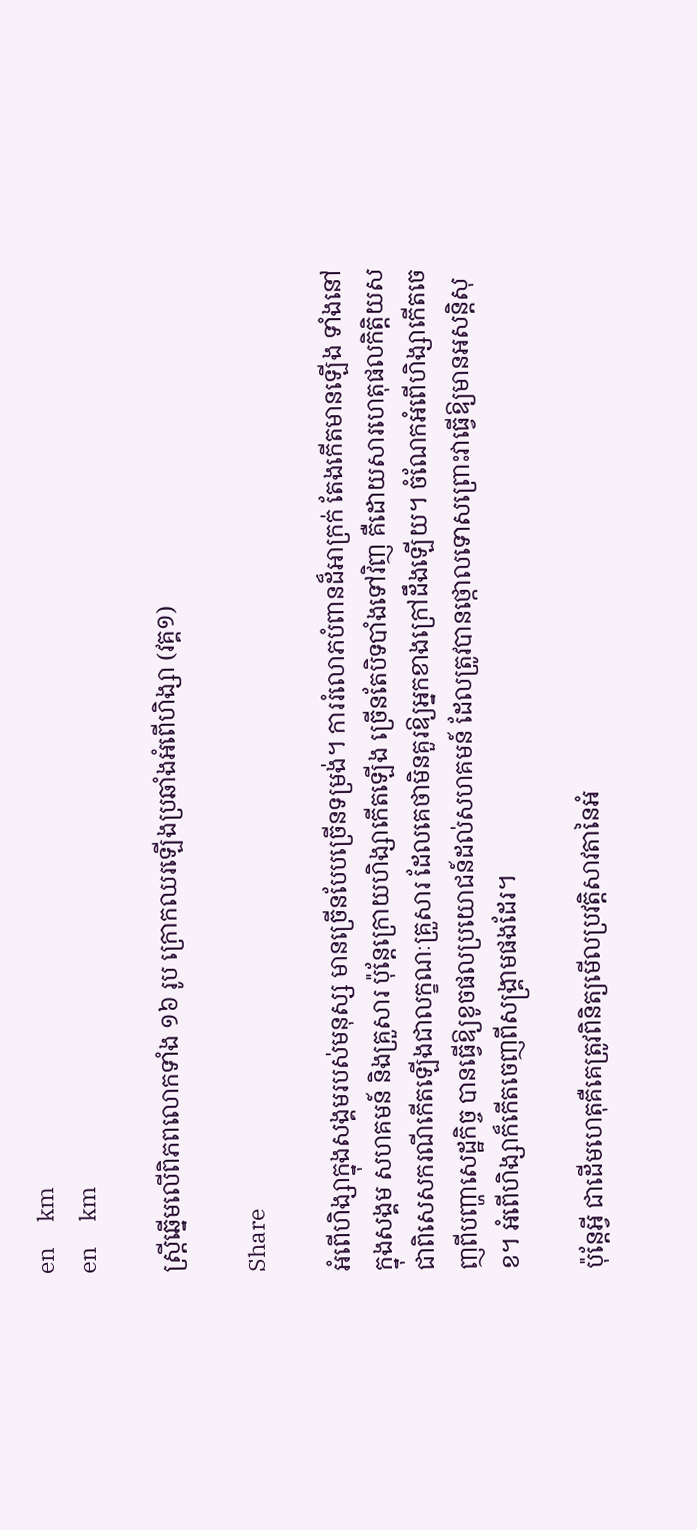en     km
en     km

ស្ត្រីឆ្នើមលើពិភពលោកទាំង ១៦ រូប ក្រោកឈរឡើងប្រឆាំងអំពើហិង្សា (វគ្គ១)

Share

អំពើហិង្សាក្នុងសង្គមរបស់មនុស្ស មានច្រើនបែបច្រើនទម្រង់។ ការរំលោភបំពានដ៏អាក្រក់ តែងកើតមានឡើង ទាំងនៅក្នុងសង្គម សហគមន៍ និងគ្រួសារ ប៉ុន្តែក្រោយហិង្សាកើតឡើង ច្រើនតែបិទបាំងទៅវិញ គឺដោយសារហេតុផលកិត្តិយស ជាពិសេសករណីកើតឡើងជាលក្ខណៈគ្រួសារ ដែលគេថាមិនគួរឱ្យអ្នកខាងក្រៅដឹងឡើយ។ ចំណែកអំពើហិង្សាកើតចេញពីបញ្ហាសេដ្ឋកិច្ច បានធ្វើឱ្យខូចផលប្រយោជន៍ដល់សហគមន៍ ដែលត្រូវបានថ្កោលទោសព្រោះវាធ្វើឱ្យមានអសន្តិសុខ។ អំពើហិង្សាក៏កើតចេញពីសង្គ្រាមផងដែរ។

ប៉ុន្តែអ្វី ជាដើមហេតុគឺគេត្រូវពិនិត្យមើលប្រវត្តិសាវតានៃអំ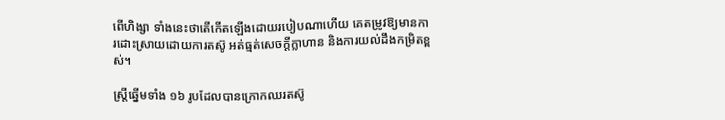ពើហិង្សា ទាំងនេះថាតើកើតឡើងដោយរបៀបណាហើយ គេតម្រូវឱ្យមានការដោះស្រាយដោយការតស៊ូ អត់ធ្មត់សេចក្ដីក្លាហាន និងការយល់ដឹងកម្រិតខ្ពស់។

ស្ត្រីឆ្នើមទាំង ១៦ រូបដែលបានក្រោកឈរតស៊ូ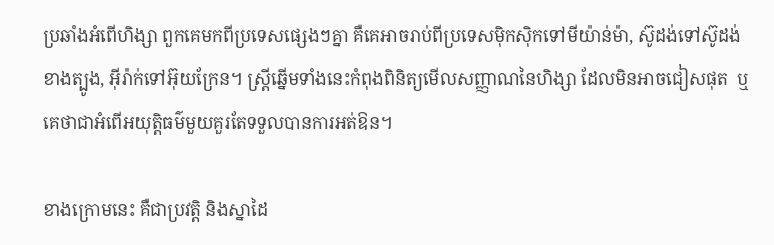ប្រឆាំងអំពើហិង្សា ពួកគេមកពីប្រទេសផ្សេងៗគ្នា គឺគេអាចរាប់ពីប្រទេសម៉ិកស៊ិកទៅមីយ៉ាន់ម៉ា, ស៊ូដង់ទៅស៊ូដង់ខាងត្បូង, អ៊ីរ៉ាក់ទៅអ៊ុយក្រែន។ ស្ត្រីឆ្នើមទាំងនេះកំពុងពិនិត្យមើលសញ្ញាណនៃហិង្សា ដែលមិនអាចជៀសផុត  ឬគេថាជាអំពើអយុត្តិធម៌មួយគួរតែទទួលបានការអត់ឱន។

ខាងក្រោមនេះ គឺជាប្រវត្តិ និងស្នាដៃ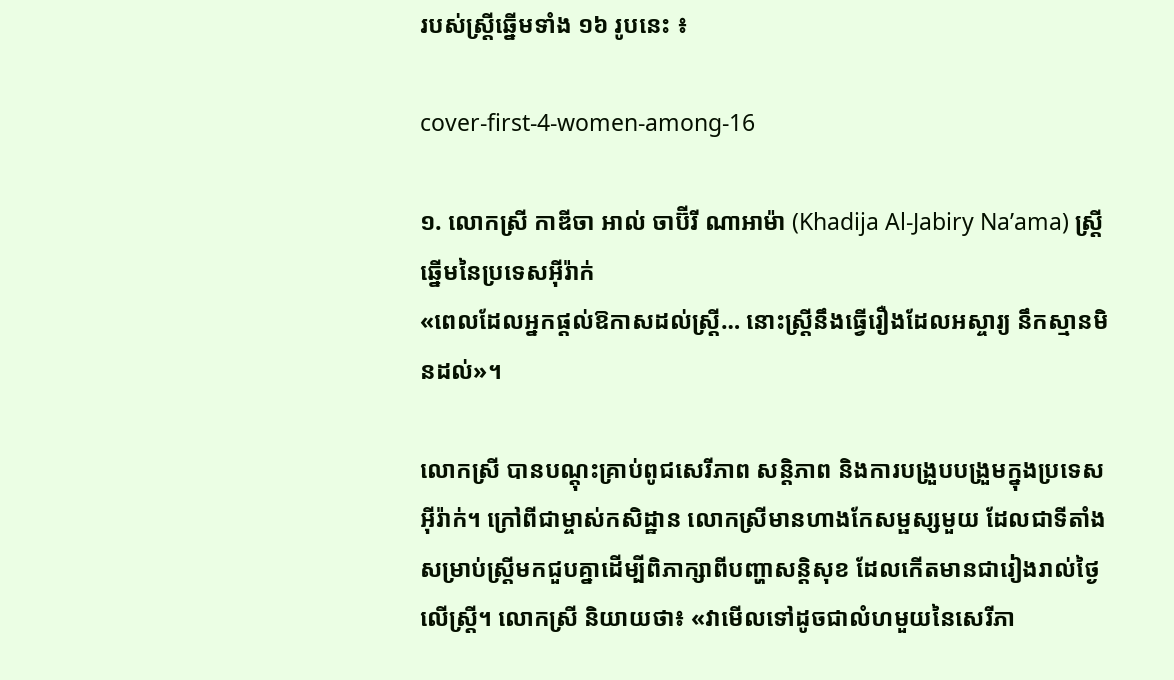របស់ស្ត្រីឆ្នើមទាំង ១៦ រូបនេះ ៖

cover-first-4-women-among-16

១. លោកស្រី កាឌីចា អាល់ ចាប៊ីរី ណាអាម៉ា (Khadija Al-Jabiry Na’ama) ស្ត្រីឆ្នើមនៃប្រទេសអ៊ីរ៉ាក់
«ពេលដែលអ្នកផ្ដល់ឱកាសដល់ស្ត្រី… នោះស្ត្រីនឹងធ្វើរឿងដែលអស្ចារ្យ នឹកស្មានមិនដល់»។

លោកស្រី បានបណ្ដុះគ្រាប់ពូជសេរីភាព សន្តិភាព និងការបង្រួបបង្រួមក្នុងប្រទេសអ៊ីរ៉ាក់។ ក្រៅពីជាម្ចាស់កសិដ្ឋាន លោកស្រីមានហាងកែសម្ផស្សមួយ ដែលជាទីតាំងសម្រាប់ស្ត្រីមកជួបគ្នាដើម្បីពិភាក្សាពីបញ្ហាសន្តិសុខ ដែលកើតមានជារៀងរាល់ថ្ងៃលើស្ត្រី។ លោកស្រី និយាយថា៖ «វាមើលទៅដូចជាលំហមួយនៃសេរីភា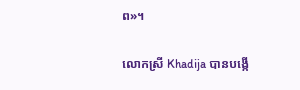ព»។

លោកស្រី Khadija បានបង្កើ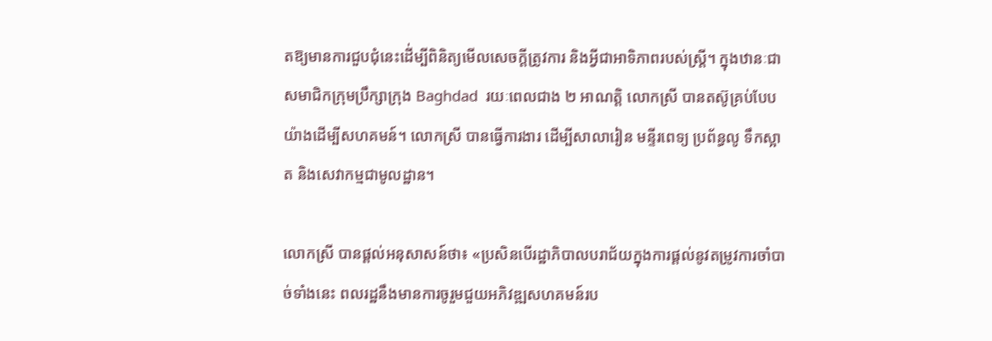តឱ្យមានការជួបជុំនេះដើ់ម្បីពិនិត្យមើលសេចក្ដីត្រូវការ និងអ្វីជាអាទិភាពរបស់ស្ត្រី។ ក្នុងឋានៈជាសមាជិកក្រុមប្រឹក្សាក្រុង Baghdad  រយៈពេលជាង ២ អាណត្តិ លោកស្រី បានតស៊ូគ្រប់បែបយ៉ាងដើម្បីសហគមន៍។ លោកស្រី បានធ្វើការងារ ដើម្បីសាលារៀន មន្ទីរពេទ្យ ប្រព័ន្ធលូ ទឹកស្អាត និងសេវាកម្មជាមូលដ្ឋាន។

លោកស្រី បានផ្ដល់អនុសាសន៍ថា៖ «ប្រសិនបើរដ្ឋាភិបាលបរាជ័យក្នុងការផ្ដល់នូវតម្រូវការចាំបាច់ទាំងនេះ ពលរដ្ឋនឹងមានការចូរួមជួយអភិវឌ្ឍសហគមន៍រប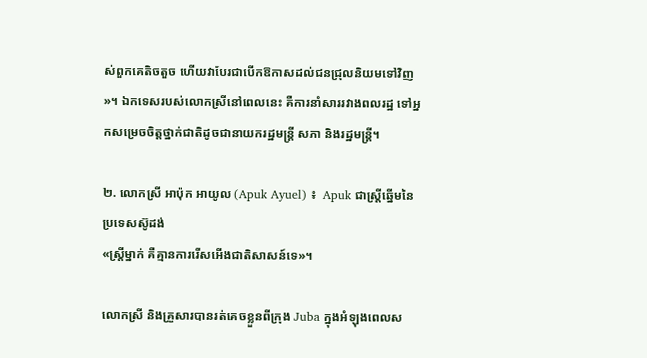ស់ពួកគេតិចតួច ហើយវាបែរជាបើកឱកាសដល់ជនជ្រុលនិយមទៅវិញ»។ ឯកទេសរបស់លោកស្រីនៅពេលនេះ គឺការនាំសាររវាងពលរដ្ឋ ទៅអ្នកសម្រេចចិត្តថ្នាក់ជាតិដូចជានាយករដ្ឋមន្ត្រី សភា និងរដ្ឋមន្ត្រី។

២. លោកស្រី អាប៉ុក អាយូល (Apuk Ayuel) ៖  Apuk ជាស្ត្រីឆ្នើមនៃប្រទេសស៊ូដង់
«ស្ត្រីម្នាក់ គឺគ្មានការរើសអើងជាតិសាសន៍ទេ»។

លោកស្រី និងគ្រួសារបានរត់គេចខ្លួនពីក្រុង Juba ក្នុងអំឡុងពេលស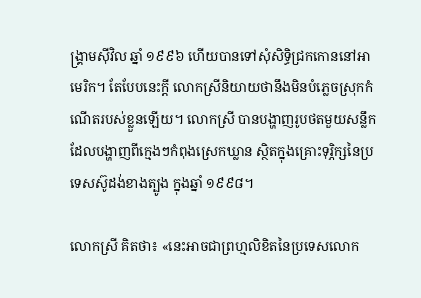ង្គ្រាមស៊ីវិល ឆ្នាំ ១៩៩៦ ហើយបានទៅសុំសិទ្ធិជ្រកកោននៅអាមេរិក។ តែបែបនេះក្ដី លោកស្រីនិយាយថានឹងមិនបំភ្លេចស្រុកកំណើតរបស់ខ្លួនឡើយ។ លោកស្រី បានបង្ហាញរូបថតមួយសន្លឹកដែលបង្ហាញពីក្មេងៗកំពុងស្រេកឃ្លាន ស្ថិតក្នុងគ្រោះទុរ្ភិក្សនៃប្រទេសស៊ូដង់ខាងត្បូង ក្នុងឆ្នាំ ១៩៩៨។

លោកស្រី គិតថា៖ «នេះអាចជាព្រហ្មលិខិតនៃប្រទេសលោក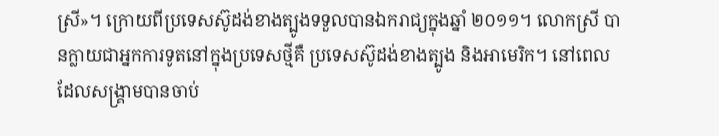ស្រី»។ ក្រោយពីប្រទេសស៊ូដង់ខាងត្បូងទទួលបានឯករាជ្យក្នុងឆ្នាំ ២០១១។ លោកស្រី បានក្លាយជាអ្នកការទូតនៅក្នុងប្រទេសថ្មីគឺ ប្រទេសស៊ូដង់ខាងត្បូង និងអាមេរិក។ នៅពេលដែលសង្គ្រាមបានចាប់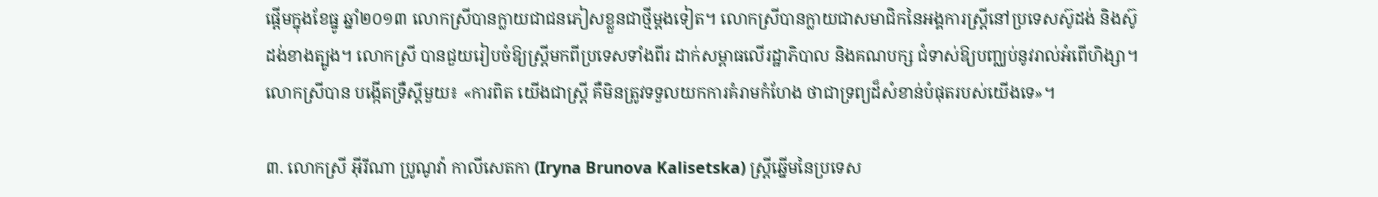ផ្ដើមក្នុងខែធ្នូ ឆ្នាំ២០១៣ លោកស្រីបានក្លាយជាជនភៀសខ្លួនជាថ្មីម្ដងទៀត។ លោកស្រីបានក្លាយជាសមាជិកនៃអង្គការស្ត្រីនៅប្រទេសស៊ូដង់ និងស៊ូដង់ខាងត្បូង។ លោកស្រី បានជួយរៀបចំឱ្យស្ត្រីមកពីប្រទេសទាំងពីរ ដាក់សម្ពាធលើរដ្ឋាភិបាល និងគណបក្ស ជំទាស់ឱ្យបញ្ឈប់នូវរាល់អំពើហិង្សា។ លោកស្រីបាន បង្កើតទ្រឺស្ដីមួយ៖ «ការពិត យើងជាស្ត្រី គឺមិនត្រូវទទួលយកការគំរាមកំហែង ថាជាទ្រព្យដ៏សំខាន់បំផុតរបស់យើងទេ»។

៣. លោកស្រី អ៊ីរីណា ប្រូណូវ៉ា កាលីសេតកា (Iryna Brunova Kalisetska) ស្ត្រីឆ្នើមនៃប្រទេស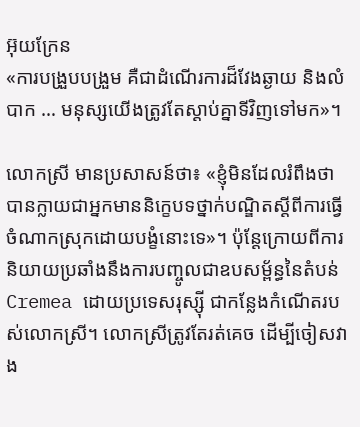អ៊ុយក្រែន
«ការបង្រួបបង្រួម គឺជាដំណើរការដ៏វែងឆ្ងាយ និងលំបាក … មនុស្សយើងត្រូវតែស្ដាប់គ្នាទីវិញទៅមក»។

លោកស្រី មានប្រសាសន៍ថា៖ «ខ្ញុំមិនដែលរំពឹងថាបានក្លាយជាអ្នកមាននិក្ខេបទថ្នាក់បណ្ឌិតស្ដីពីការធ្វើចំណាកស្រុកដោយបង្ខំនោះទេ»។ ប៉ុន្តែក្រោយពីការនិយាយប្រឆាំងនឹងការបញ្ចូលជាឧបសម្ព័ន្ធនៃតំបន់ Cremea ដោយប្រទេសរុស្ស៊ី ជាកន្លែងកំណើតរបស់លោកស្រី។ លោកស្រីត្រូវតែរត់គេច ដើម្បីចៀសវាង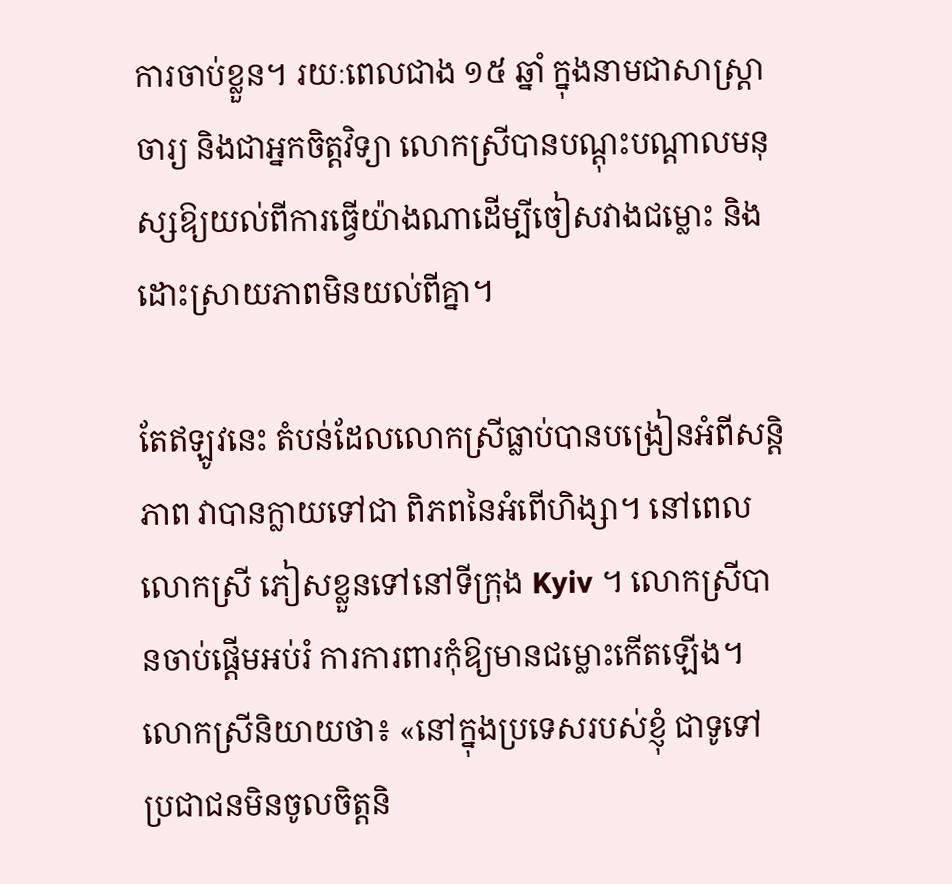ការចាប់ខ្លួន។ រយៈពេលជាង ១៥ ឆ្នាំ ក្នុងនាមជាសាស្ត្រាចារ្យ និងជាអ្នកចិត្តវិទ្យា លោកស្រីបានបណ្ដុះបណ្ដាលមនុស្សឱ្យយល់ពីការធ្វើយ៉ាងណាដើម្បីចៀសវាងជម្លោះ និងដោះស្រាយភាពមិនយល់ពីគ្នា។

តែឥឡូវនេះ តំបន់ដែលលោកស្រីធ្លាប់បានបង្រៀនអំពីសន្តិភាព វាបានក្លាយទៅជា ពិភពនៃអំពើហិង្សា។ នៅពេលលោកស្រី ភៀសខ្លួនទៅនៅទីក្រុង Kyiv ។ លោកស្រីបានចាប់ផ្ដើមអប់រំ ការការពារកុំឱ្យមានជម្លោះកើតឡើង។ លោកស្រីនិយាយថា៖ «នៅក្នុងប្រទេសរបស់ខ្ញុំ ជាទូទៅប្រជាជនមិនចូលចិត្តនិ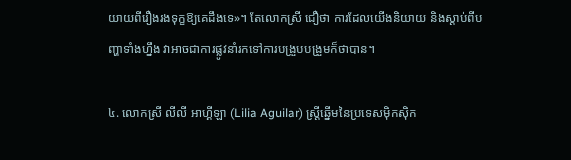យាយពីរឿងរងទុក្ខឱ្យគេដឹងទេ»។ តែលោកស្រី ជឿថា ការដែលយើងនិយាយ និងស្ដាប់ពីបញ្ហាទាំងហ្នឹង វាអាចជាការផ្លូវនាំរកទៅការបង្រួបបង្រួមក៏ថាបាន។

៤. លោកស្រី លីលី អាហ្គីឡា (Lilia Aguilar) ស្ត្រីឆ្នើមនៃប្រទេសម៉ិកស៊ិក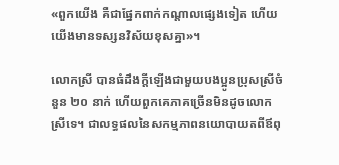«ពួកយើង គឺជាផ្នែកពាក់កណ្ដាលផ្សេងទៀត ហើយយើងមានទស្សនវិស័យខុសគ្នា»។

លោកស្រី បានធំដឹងក្ដីឡើងជាមួយបងប្អូនប្រុសស្រីចំនួន ២០ នាក់ ហើយពួកគេភាគច្រើនមិនដូចលោកស្រីទេ។ ជាលទ្ធផលនៃសកម្មភាពនយោបាយតពីឪពុ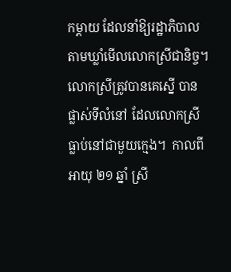កម្ដាយ ដែលនាំឱ្យរដ្ឋាភិបាលតាមឃ្លាំមើលលោកស្រីជានិច្ច។ លោកស្រីត្រូវបានគេស្នើ បានផ្លាស់ទីលំនៅ ដែលលោកស្រីធ្លាប់នៅជាមួយក្មេង។  កាលពីអាយុ ២១ ឆ្នាំ ស្រី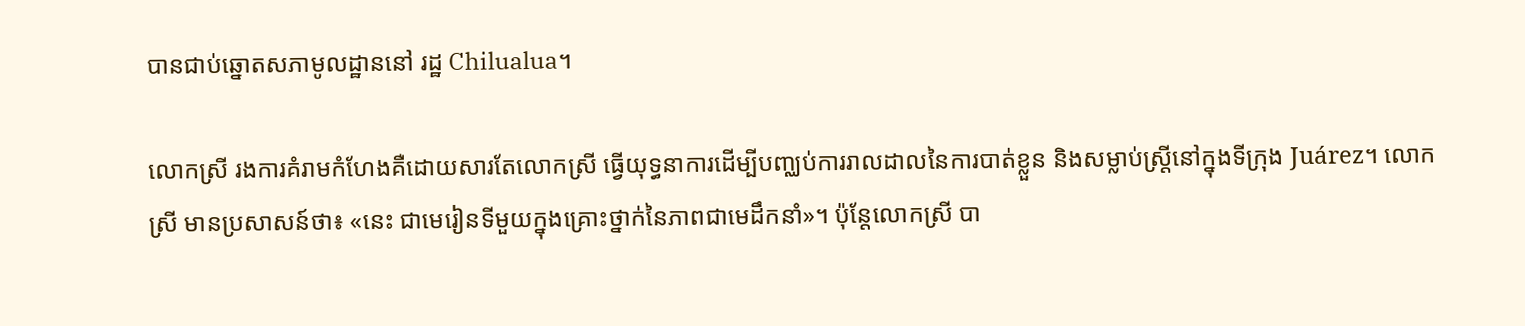បានជាប់ឆ្នោតសភាមូលដ្ឋាននៅ រដ្ឋ Chilualua។

លោកស្រី រងការគំរាមកំហែងគឺដោយសារតែលោកស្រី ធ្វើយុទ្ធនាការដើម្បីបញ្ឈប់ការរាលដាលនៃការបាត់ខ្លួន និងសម្លាប់ស្ត្រីនៅក្នុងទីក្រុង Juárez។ លោកស្រី មានប្រសាសន៍ថា៖ «នេះ ជាមេរៀនទីមួយក្នុងគ្រោះថ្នាក់នៃភាពជាមេដឹកនាំ»។ ប៉ុន្តែលោកស្រី បា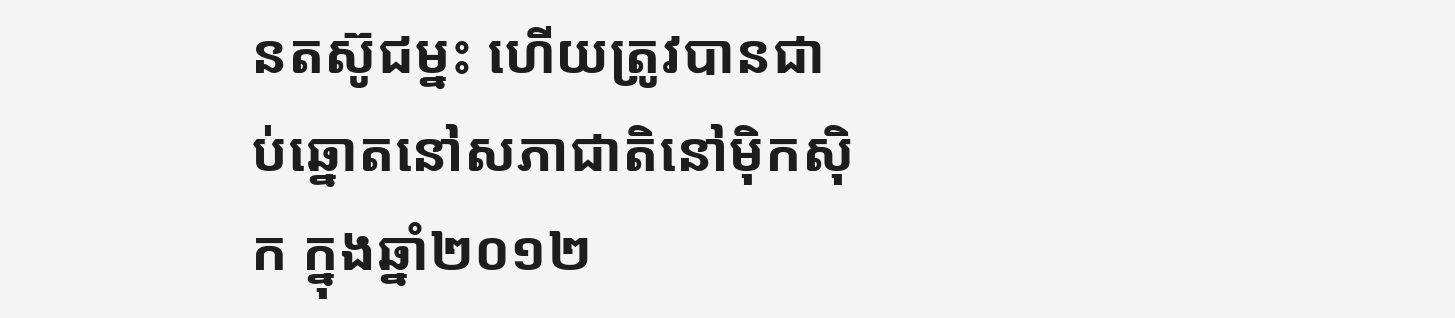នតស៊ូជម្នះ ហើយត្រូវបានជាប់ឆ្នោតនៅសភាជាតិនៅម៉ិកស៊ិក ក្នុងឆ្នាំ២០១២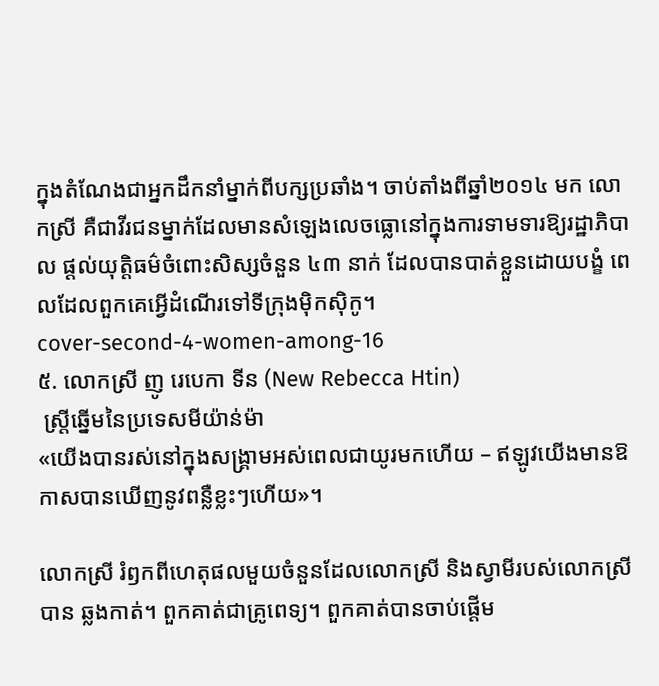ក្នុងតំណែងជាអ្នកដឹកនាំម្នាក់ពីបក្សប្រឆាំង។ ចាប់តាំងពីឆ្នាំ២០១៤ មក លោកស្រី គឺជាវីរជនម្នាក់ដែលមានសំឡេងលេចធ្លោនៅក្នុងការទាមទារឱ្យរដ្ឋាភិបាល ផ្ដល់យុត្តិធម៌ចំពោះសិស្សចំនួន ៤៣ នាក់ ដែលបានបាត់ខ្លួនដោយបង្ខំ ពេលដែលពួកគេអ្វើដំណើរទៅទីក្រុងម៉ិកស៊ិកូ។
cover-second-4-women-among-16
៥. លោកស្រី ញូ រេបេកា ទីន (New Rebecca Htin)
 ស្ត្រីឆ្នើមនៃប្រទេសមីយ៉ាន់ម៉ា
«យើងបានរស់នៅក្នុងសង្គ្រាមអស់ពេលជាយូរមកហើយ – ឥឡូវយើងមានឱកាសបានឃើញនូវពន្លឺខ្លះៗហើយ»។

លោកស្រី រំឭកពីហេតុផលមួយចំនួនដែលលោកស្រី និងស្វាមីរបស់លោកស្រីបាន ឆ្លងកាត់។ ពួកគាត់ជាគ្រូពេទ្យ។ ពួកគាត់បានចាប់ផ្ដើម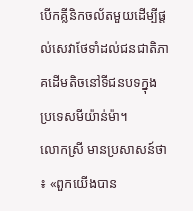បើកគ្លីនិកចល័តមួយដើម្បីផ្ដល់សេវាថែទាំដល់ជនជាតិភាគដើមតិចនៅទីជនបទក្នុងប្រទេសមីយ៉ាន់ម៉ា។
លោកស្រី មានប្រសាសន៍ថា៖ «ពួកយើងបាន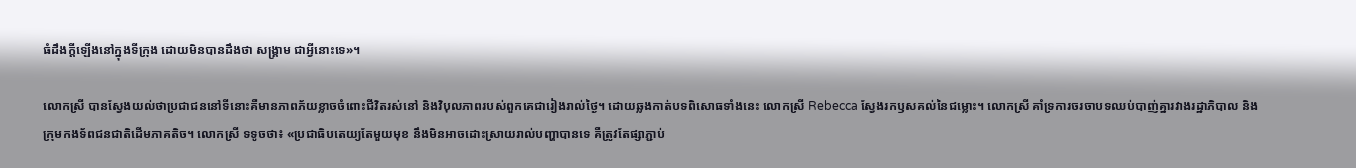ធំដឹងក្ដីឡើងនៅក្នុងទីក្រុង ដោយមិនបានដឹងថា សង្គ្រាម ជាអ្វីនោះទេ»។

លោកស្រី បានស្វែងយល់ថាប្រជាជននៅទីនោះគឺមានភាពភ័យខ្លាចចំពោះជីវិតរស់នៅ និងវិបុលភាពរបស់ពួកគេជារៀងរាល់ថ្ងៃ។ ដោយឆ្លងកាត់បទពិសោធទាំងនេះ លោកស្រី Rebecca ស្វែងរកឫសគល់នៃជម្លោះ។ លោកស្រី គាំទ្រការចរចាបទឈប់បាញ់គ្នារវាងរដ្ឋាភិបាល និងក្រុមកងទ័ពជនជាតិដើមភាគតិច។ លោកស្រី ទទូចថា៖ «ប្រជាធិបតេយ្យតែមួយមុខ នឹងមិនអាចដោះស្រាយរាល់បញ្ហាបានទេ គឺត្រូវតែផ្សាភ្ជាប់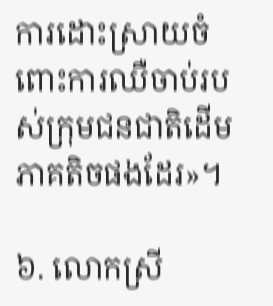ការដោះស្រាយចំពោះការឈឺចាប់របស់ក្រុមជនជាតិដើមភាគតិចផងដែរ»។

៦. លោកស្រី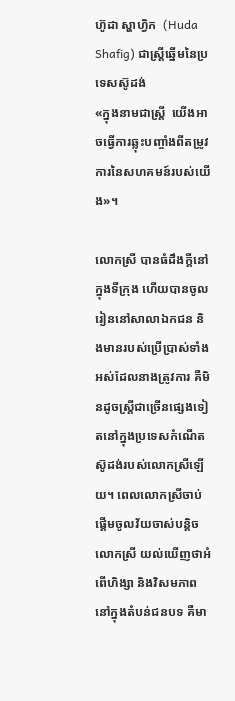ហ៊ូដា ស្ហាហ្វិក  (Huda Shafig) ជាស្ត្រីឆ្នើមនៃប្រទេសស៊ូដង់
«ក្នុងនាមជាស្ត្រី  យើងអាចធ្វើការឆ្លុះបញ្ចាំងពីតម្រូវការនៃសហគមន៍របស់យើង»។

លោកស្រី បានធំដឹងក្ដីនៅក្នុងទីក្រុង ហើយបានចូលរៀននៅសាលាឯកជន និងមានរបស់ប្រើប្រាស់ទាំងអស់ដែលនាងត្រូវការ គឺមិនដូចស្ត្រីជាច្រើនផ្សេងទៀតនៅក្នុងប្រទេសកំណើត ស៊ូដង់របស់លោកស្រីឡើយ។ ពេលលោកស្រីចាប់ផ្ដើមចូលវ័យចាស់បន្តិច លោកស្រី យល់ឃើញថាអំពើហិង្សា និងវិសមភាពនៅក្នុងតំបន់ជនបទ គឺមា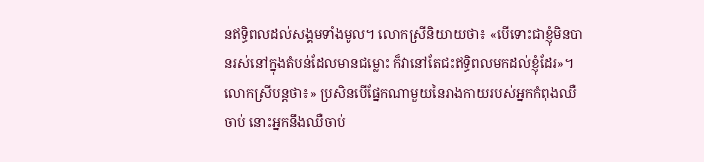នឥទ្ធិពលដល់សង្គមទាំងមូល។ លោកស្រីនិយាយថា៖ «បើទោះជាខ្ញុំមិនបានរស់នៅក្នុងតំបន់ដែលមានជម្លោះ ក៏វានៅតែជះឥទ្ធិពលមកដល់ខ្ញុំដែរ»។ លោកស្រីបន្តថា៖» ប្រសិនបើផ្នែកណាមួយនៃរាងកាយរបស់អ្នកកំពុងឈឺចាប់ នោះអ្នកនឹងឈឺចាប់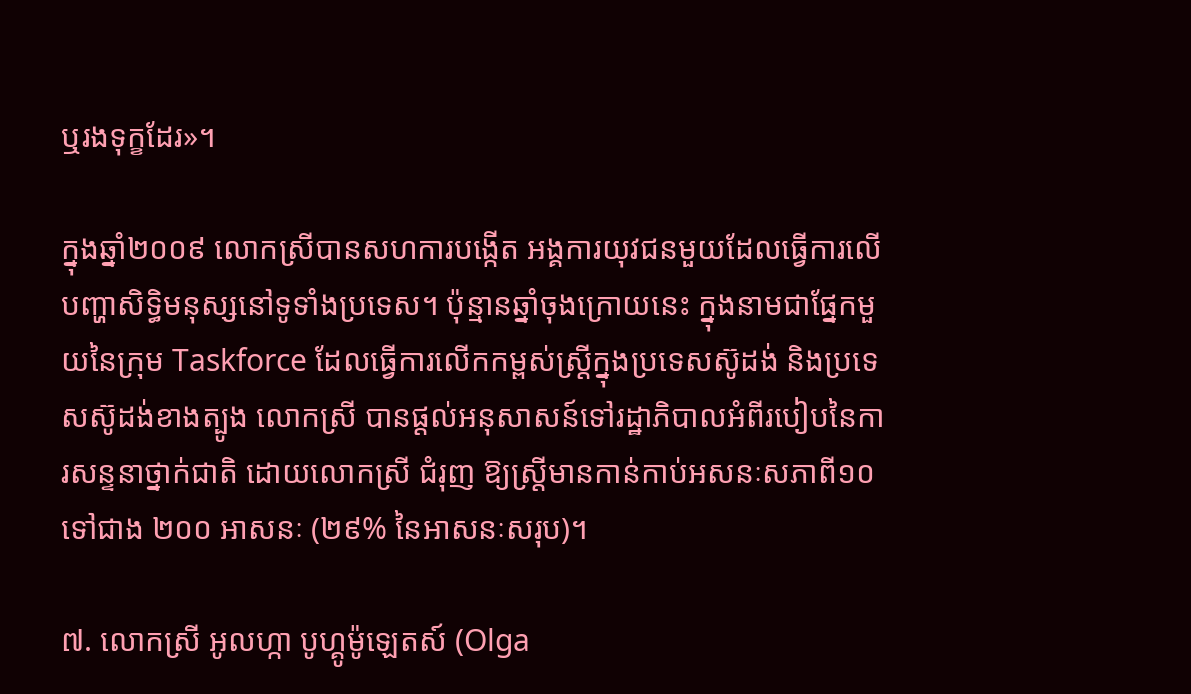ឬរងទុក្ខដែរ»។

ក្នុងឆ្នាំ២០០៩ លោកស្រីបានសហការបង្កើត អង្គការយុវជនមួយដែលធ្វើការលើបញ្ហាសិទ្ធិមនុស្សនៅទូទាំងប្រទេស។ ប៉ុន្មានឆ្នាំចុងក្រោយនេះ ក្នុងនាមជាផ្នែកមួយនៃក្រុម Taskforce ដែលធ្វើការលើកកម្ពស់ស្ត្រីក្នុងប្រទេសស៊ូដង់ និងប្រទេសស៊ូដង់ខាងត្បូង លោកស្រី បានផ្ដល់អនុសាសន៍ទៅរដ្ឋាភិបាលអំពីរបៀបនៃការសន្ទនាថ្នាក់ជាតិ ដោយលោកស្រី ជំរុញ ឱ្យស្ត្រីមានកាន់កាប់អសនៈសភាពី១០ ទៅជាង ២០០ អាសនៈ (២៩% នៃអាសនៈសរុប)។

៧. លោកស្រី អូលហ្កា បូហ្គូម៉ូឡេតស៍ (Olga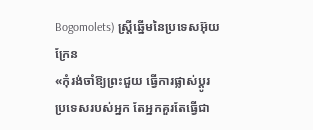Bogomolets) ស្ត្រីឆ្នើមនៃប្រទេសអ៊ុយក្រែន
«កុំរង់ចាំឱ្យព្រះជួយ ធ្វើការផ្លាស់ប្ដូរប្រទេសរបស់អ្នក តែអ្នកគួរតែធ្វើជា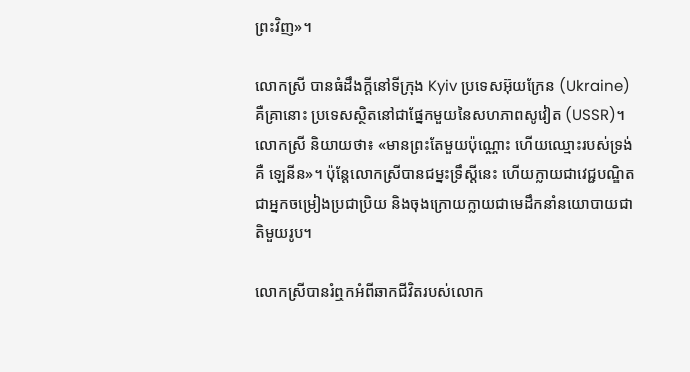ព្រះវិញ»។

លោកស្រី បានធំដឹងក្ដីនៅទីក្រុង Kyiv ប្រទេសអ៊ុយក្រែន (Ukraine) គឺគ្រានោះ ប្រទេសស្ថិតនៅជាផ្នែកមួយនៃសហភាពសូវៀត (USSR)។ លោកស្រី និយាយថា៖ «មានព្រះតែមួយប៉ុណ្ណោះ ហើយឈ្មោះរបស់ទ្រង់គឺ ឡេនីន»។ ប៉ុន្តែលោកស្រីបានជម្នះទ្រឹស្ដីនេះ ហើយក្លាយជាវេជ្ជបណ្ឌិត ជាអ្នកចម្រៀងប្រជាប្រិយ និងចុងក្រោយក្លាយជាមេដឹកនាំនយោបាយជាតិមួយរូប។

លោកស្រីបានរំឮកអំពីឆាកជីវិតរបស់លោក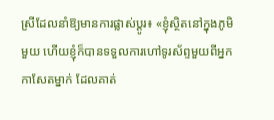ស្រីដែលនាំឱ្យមានការផ្លាស់ប្ដូរ៖ «ខ្ញុំស្ថិតនៅក្នុងភូមិមួយ ហើយខ្ញុំក៏បានទទួលការហៅទូរស័ព្ទមួយពីអ្នកកាសែតម្នាក់ ដែលគាត់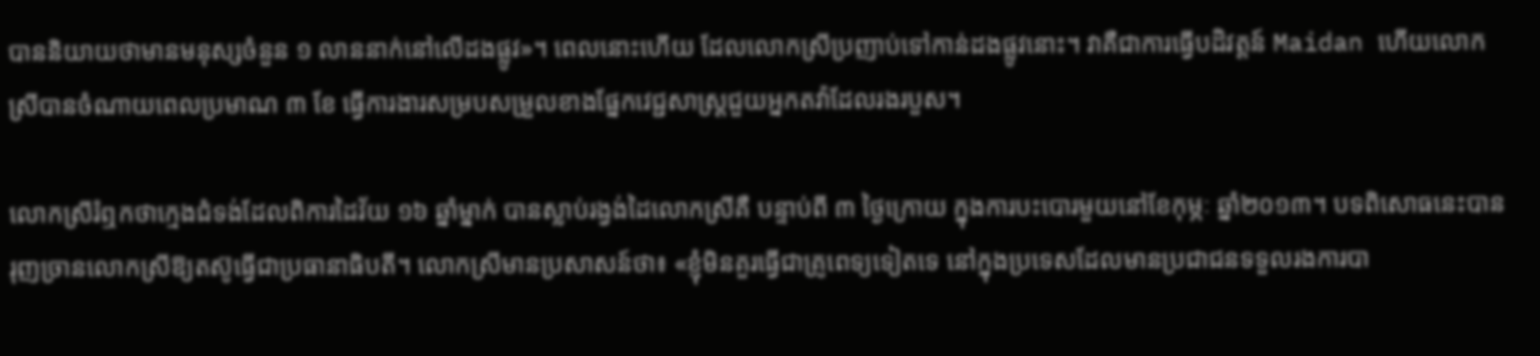បាននិយាយថាមានមនុស្សចំនួន ១ លាននាក់នៅលើដងផ្លូវ»។ ពេលនោះហើយ ដែលលោកស្រីប្រញាប់ទៅកាន់ដងផ្លូវនោះ។ វាគឺជាការធ្វើបដិវត្តន៍ Maidan ហើយលោកស្រីបានចំណាយពេលប្រមាណ ៣ ខែ ធ្វើការងារសម្របសម្រួលខាងផ្នែកវេជ្ជសាស្ត្រជួយអ្នកតវ៉ាដែលរងរបួស។

លោកស្រីរំឮកថាក្មេងជំទង់ដែលពិការដៃវ័យ ១៦ ឆ្នាំម្នាក់ បានស្លាប់រង្វង់ដៃលោកស្រីគឺ បន្ទាប់ពី ៣ ថ្ងៃក្រោយ ក្នុងការបះបោរមួយនៅខែកុម្ភៈ ឆ្នាំ២០១៣។ បទពិសោធនេះបានរុញច្រានលោកស្រីឱ្យតស៊ូធ្វើជាប្រធានាធិបតី។ លោកស្រីមានប្រសាសន៍ថា៖ «ខ្ញុំមិនគួរធ្វើជាគ្រូពេទ្យទៀតទេ នៅក្នុងប្រទេសដែលមានប្រជាជនទទួលរងការបា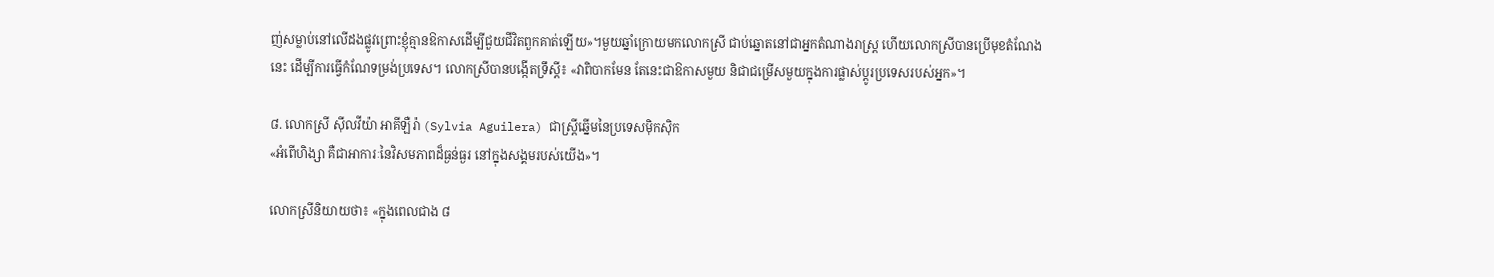ញ់សម្លាប់នៅលើដងផ្លូវព្រោះខ្ញុំគ្មានឱកាសដើម្បីជួយជីវិតពួកគាត់ឡើយ»។មួយឆ្នាំក្រោយមកលោកស្រី ជាប់ឆ្នោតនៅជាអ្នកតំណាងរាស្ត្រ ហើយលោកស្រីបានប្រើមុខតំណែងនេះ ដើម្បីការធ្វើកំណែទម្រង់ប្រទេស។ លោកស្រីបានបង្កើតទ្រឹស្ដី៖ «វាពិបាកមែន តែនេះជាឱកាសមួយ និជាជម្រើសមួយក្នុងការផ្លាស់ប្ដូរប្រទេសរបស់អ្នក»។

៨. លោកស្រី ស៊ីលវីយ៉ា អាគីឡឺរ៉ា (Sylvia Aguilera) ជាស្ត្រីឆ្នើមនៃប្រទេសម៉ិកស៊ិក
«អំពើហិង្សា គឺជាអាការៈនៃវិសមភាពដ៏ធ្ងន់ធ្ងរ នៅក្នុងសង្គមរបស់យើង»។

លោកស្រីនិយាយថា៖ «ក្នុងពេលជាង ៨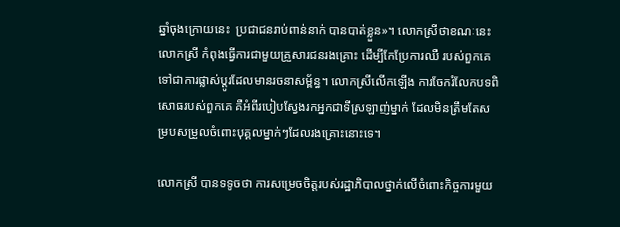ឆ្នាំចុងក្រោយនេះ  ប្រជាជនរាប់ពាន់នាក់ បានបាត់ខ្លួន»។ លោកស្រីថាខណៈនេះលោកស្រី កំពុងធ្វើការជាមួយគ្រួសារជនរងគ្រោះ ដើម្បីកែប្រែការឈឺ របស់ពួកគេទៅជាការផ្លាស់ប្ដូរដែលមានរចនាសម្ព័ន្ធ។ លោកស្រីលើកឡើង ការចែករំលែកបទពិសោធរបស់ពួកគេ គឺអំពីរបៀបស្វែងរកអ្នកជាទីស្រឡាញ់ម្នាក់ ដែលមិនត្រឹមតែសម្របសម្រួលចំពោះបុគ្គលម្នាក់ៗដែលរងគ្រោះនោះទេ។

លោកស្រី បានទទូចថា ការសម្រេចចិត្តរបស់រដ្ឋាភិបាលថ្នាក់លើចំពោះកិច្ចការមួយ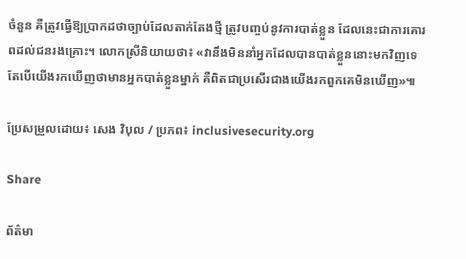ចំនួន គឺត្រូវធ្វើឱ្យប្រាកដថាច្បាប់ដែលតាក់តែងថ្មី ត្រូវបញ្ចប់នូវការបាត់ខ្លួន ដែលនេះជាការគោរពដល់ជនរងគ្រោះ។ លោកស្រីនិយាយថា៖ «វានឹងមិននាំអ្នកដែលបានបាត់ខ្លួននោះមកវិញទេ តែបើយើងរកឃើញថាមានអ្នកបាត់ខ្លួនម្នាក់ គឺពិតជាប្រសើរជាងយើងរកពួកគេមិនឃើញ»៕

ប្រែសម្រួលដោយ៖ សេង វិបុល / ប្រភព៖ inclusivesecurity.org

Share

ព័ត៌មា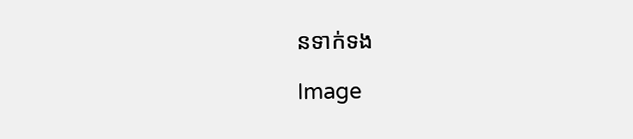នទាក់ទង

Image